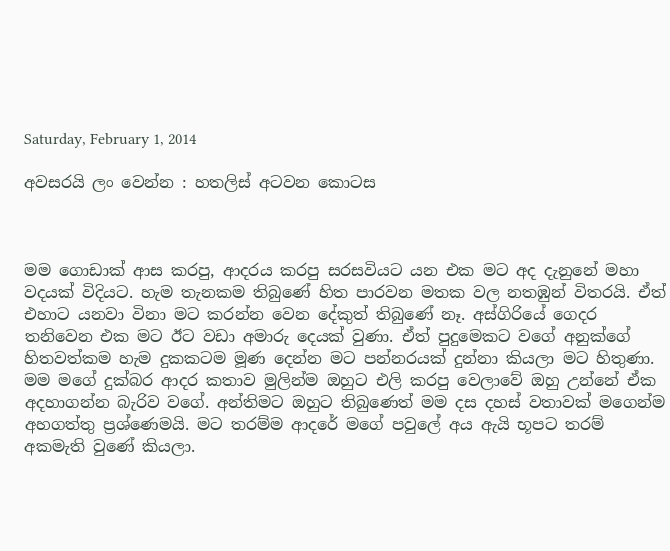Saturday, February 1, 2014

අවසරයි ලං වෙන්න : හතලිස් අටවන කොටස



මම ගොඩාක් ආස කරපු, ආදරය කරපු සරසවියට යන එක මට අද දැනුනේ මහා වදයක් විදියට. හැම තැනකම තිබුණේ හිත පාරවන මතක වල නතඹුන් විතරයි. ඒත් එහාට යනවා විනා මට කරන්න වෙන දේකුත් තිබුණේ නෑ. අස්ගිරියේ ගෙදර තනිවෙන එක මට ඊට වඩා අමාරු දෙයක් වුණා. ඒත් පුදුමෙකට වගේ අනුක්ගේ හිතවත්කම හැම දුකකටම මූණ දෙන්න මට පන්නරයක් දුන්නා කියලා මට හිතුණා.
මම මගේ දුක්බර ආදර කතාව මුලින්ම ඔහුට එලි කරපු වෙලාවේ ඔහු උන්නේ ඒක අදහාගන්න බැරිව වගේ. අන්තිමට ඔහුට තිබුණෙත් මම දස දහස් වතාවක් මගෙන්ම අහගත්තු ප්‍රශ්ණෙමයි. මට තරම්ම ආදරේ මගේ පවුලේ අය ඇයි භූපට තරම් අකමැති වුණේ කියලා.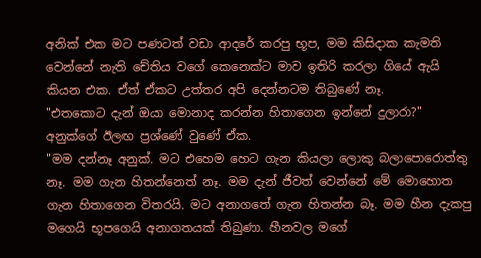අනික් එක මට පණටත් වඩා ආදරේ කරපු භූප, මම කිසිදාක කැමති වෙන්නේ නැති චේතිය වගේ කෙනෙක්ට මාව ඉතිරි කරලා ගියේ ඇයි කියන එක. ඒත් ඒකට උත්තර අපි දෙන්නටම තිබුණේ නෑ.
"එතකොට දැන් ඔයා මොනාද කරන්න හිතාගෙන ඉන්නේ දුලාරා?" අනුක්ගේ ඊලඟ ප්‍රශ්ණේ වුණේ ඒක.
"මම දන්නෑ අනුක්. මට එහෙම හෙට ගැන කියලා ලොකු බලාපොරොත්තු නෑ. මම ගැන හිතන්නෙත් නෑ. මම දැන් ජීවත් වෙන්නේ මේ මොහොත ගැන හිතාගෙන විතරයි. මට අනාගතේ ගැන හිතන්න බෑ. මම හීන දැකපු මගෙයි භූපගෙයි අනාගතයක් තිබුණා. හීනවල මගේ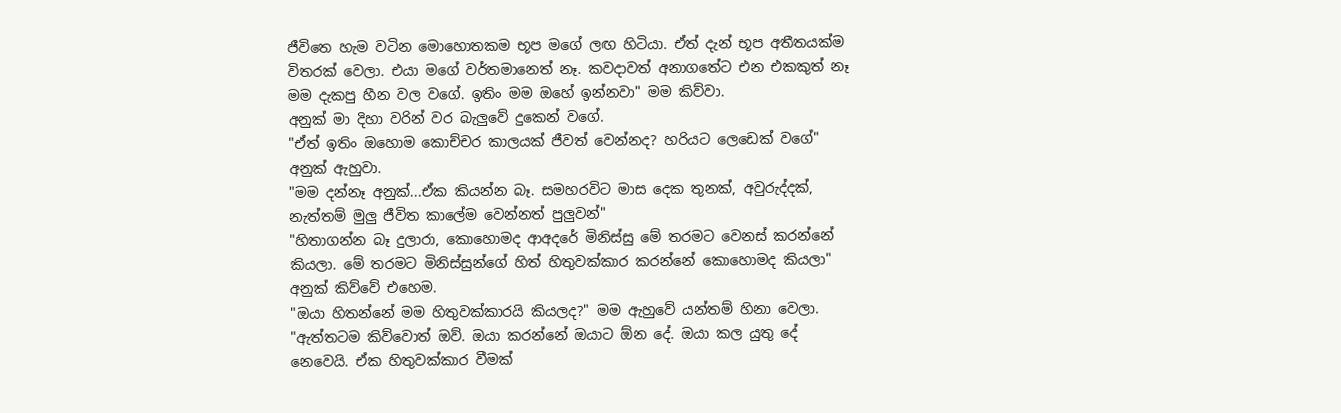ජීවිතෙ හැම වටින මොහොතකම භූප මගේ ලඟ හිටියා. ඒත් දැන් භූප අතීතයක්ම විතරක් වෙලා. එයා මගේ වර්තමානෙත් නෑ. කවදාවත් අනාගතේට එන එකකුත් නෑ මම දැකපු හීන වල වගේ. ඉතිං මම ඔහේ ඉන්නවා" මම කිව්වා.
අනුක් මා දිහා වරින් වර බැලුවේ දුකෙන් වගේ.
"ඒත් ඉතිං ඔහොම කොච්චර කාලයක් ජීවත් වෙන්නද? හරියට ලෙඩෙක් වගේ" අනුක් ඇහුවා.
"මම දන්නෑ අනුක්...ඒක කියන්න බෑ. සමහරවිට මාස දෙක තුනක්, අවුරුද්දක්, නැත්තම් මුලු ජීවිත කාලේම වෙන්නත් පුලුවන්"
"හිතාගන්න බෑ දුලාරා, කොහොමද ආඅදරේ මිනිස්සු මේ තරමට වෙනස් කරන්නේ කියලා. මේ තරමට මිනිස්සුන්ගේ හිත් හිතුවක්කාර කරන්නේ කොහොමද කියලා" අනුක් කිව්වේ එහෙම.
"ඔයා හිතන්නේ මම හිතුවක්කාරයි කියලද?" මම ඇහුවේ යන්තම් හිනා වෙලා.
"ඇත්තටම කිව්වොත් ඔව්. ඔයා කරන්නේ ඔයාට ඕන දේ. ඔයා කල යුතු දේ නෙවෙයි. ඒක හිතුවක්කාර වීමක්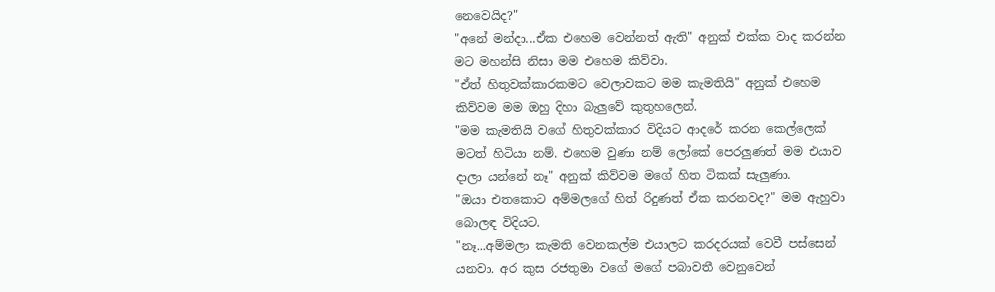නෙවෙයිද?"
"අනේ මන්දා...ඒක එහෙම වෙන්නත් ඇති" අනුක් එක්ක වාද කරන්න මට මහන්සි නිසා මම එහෙම කිව්වා.
"ඒත් හිතුවක්කාරකමට වෙලාවකට මම කැමතියි" අනුක් එහෙම කිව්වම මම ඔහු දිහා බැලුවේ කුතුහලෙන්.
"මම කැමතියි වගේ හිතුවක්කාර විදියට ආදරේ කරන කෙල්ලෙක් මටත් හිටියා නම්. එහෙම වුණා නම් ලෝකේ පෙරලුණත් මම එයාව දාලා යන්නේ නෑ" අනුක් කිව්වම මගේ හිත ටිකක් සැලුණා.
"ඔයා එතකොට අම්මලගේ හිත් රිදුණත් ඒක කරනවද?" මම ඇහුවා බොලඳ විදියට.
"නෑ...අම්මලා කැමති වෙනකල්ම එයාලට කරදරයක් වෙවී පස්සෙන් යනවා. අර කුස රජතුමා වගේ මගේ පබාවතී වෙනුවෙන්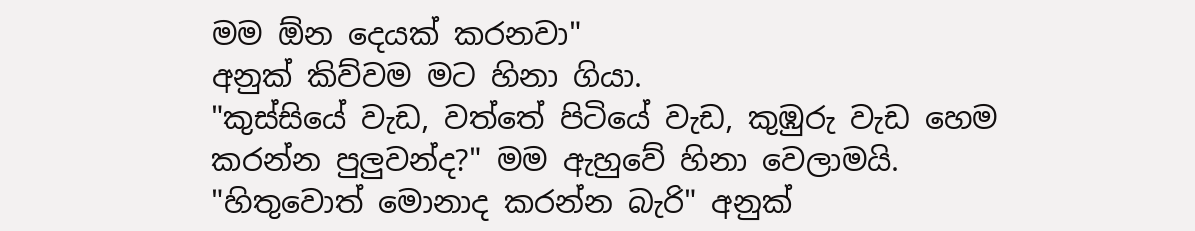මම ඕන දෙයක් කරනවා"
අනුක් කිව්වම මට හිනා ගියා.
"කුස්සියේ වැඩ, වත්තේ පිටියේ වැඩ, කුඹුරු වැඩ හෙම කරන්න පුලුවන්ද?" මම ඇහුවේ හිනා වෙලාමයි.
"හිතුවොත් මොනාද කරන්න බැරි" අනුක්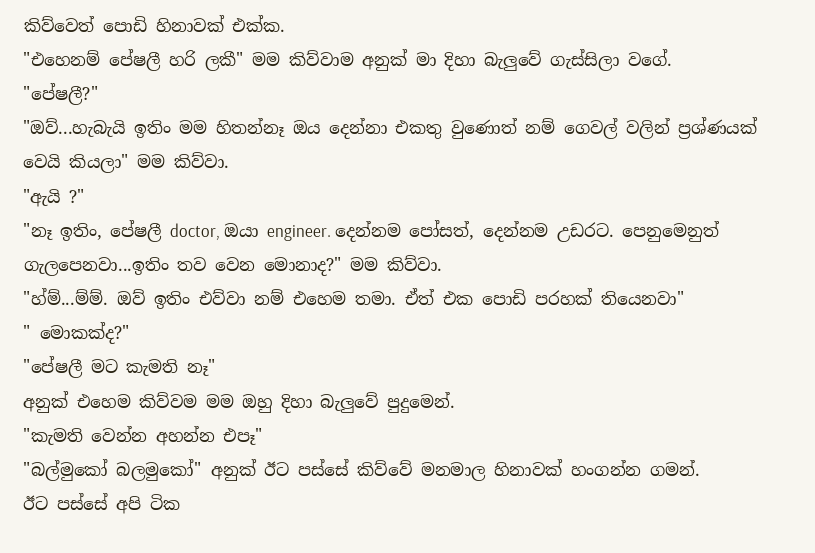කිව්වෙත් පොඩි හිනාවක් එක්ක.
"එහෙනම් පේෂලී හරි ලකී" මම කිව්වාම අනුක් මා දිහා බැලුවේ ගැස්සිලා වගේ.
"පේෂලී?"
"ඔව්...හැබැයි ඉතිං මම හිතන්නෑ ඔය දෙන්නා එකතු වුණොත් නම් ගෙවල් වලින් ප්‍රශ්ණයක් වෙයි කියලා" මම කිව්වා.
"ඇයි ?"
"නෑ ඉතිං, පේෂලී doctor, ඔයා engineer. දෙන්නම පෝසත්, දෙන්නම උඩරට. පෙනුමෙනුත් ගැලපෙනවා...ඉතිං තව වෙන මොනාද?" මම කිව්වා.
"හ්ම්...ම්ම්. ඔව් ඉතිං එව්වා නම් එහෙම තමා. ඒත් එක පොඩි පරහක් තියෙනවා"
" මොකක්ද?"
"පේෂලී මට කැමති නෑ"
අනුක් එහෙම කිව්වම මම ඔහු දිහා බැලුවේ පුදුමෙන්.
"කැමති වෙන්න අහන්න එපෑ"
"බල්මුකෝ බලමුකෝ" අනුක් ඊට පස්සේ කිව්වේ මනමාල හිනාවක් හංගන්න ගමන්.
ඊට පස්සේ අපි ටික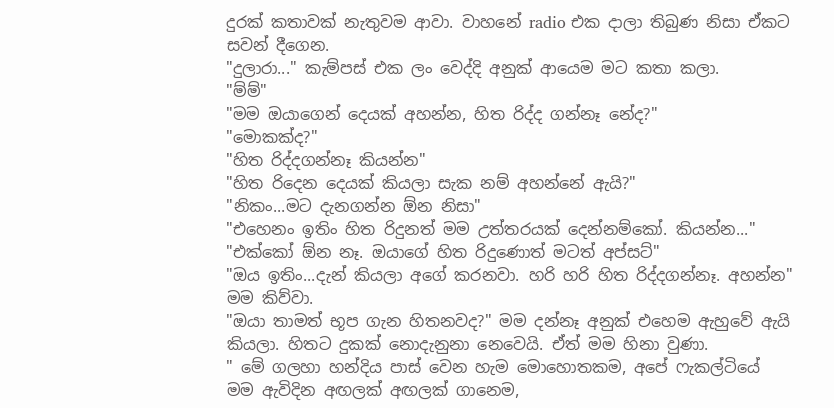දුරක් කතාවක් නැතුවම ආවා. වාහනේ radio එක දාලා තිබුණ නිසා ඒකට සවන් දීගෙන.
"දුලාරා..." කැම්පස් එක ලං වෙද්දි අනුක් ආයෙම මට කතා කලා.
"ම්ම්"
"මම ඔයාගෙන් දෙයක් අහන්න, හිත රිද්ද ගන්නෑ නේද?"
"මොකක්ද?"
"හිත රිද්දගන්නෑ කියන්න"
"හිත රිදෙන දෙයක් කියලා සැක නම් අහන්නේ ඇයි?"
"නිකං...මට දැනගන්න ඕන නිසා"
"එහෙනං ඉතිං හිත රිදුනත් මම උත්තරයක් දෙන්නම්කෝ. කියන්න..."
"එක්කෝ ඕන නෑ. ඔයාගේ හිත රිදුණොත් මටත් අප්සට්"
"ඔය ඉතිං...දැන් කියලා අගේ කරනවා. හරි හරි හිත රිද්දගන්නෑ. අහන්න" මම කිව්වා.
"ඔයා තාමත් භූප ගැන හිතනවද?" මම දන්නෑ අනුක් එහෙම ඇහුවේ ඇයි කියලා. හිතට දුකක් නොදැනුනා නෙවෙයි. ඒත් මම හිනා වුණා.
" මේ ගලහා හන්දිය පාස් වෙන හැම මොහොතකම, අපේ ෆැකල්ටියේ මම ඇවිදින අඟලක් අඟලක් ගානෙම,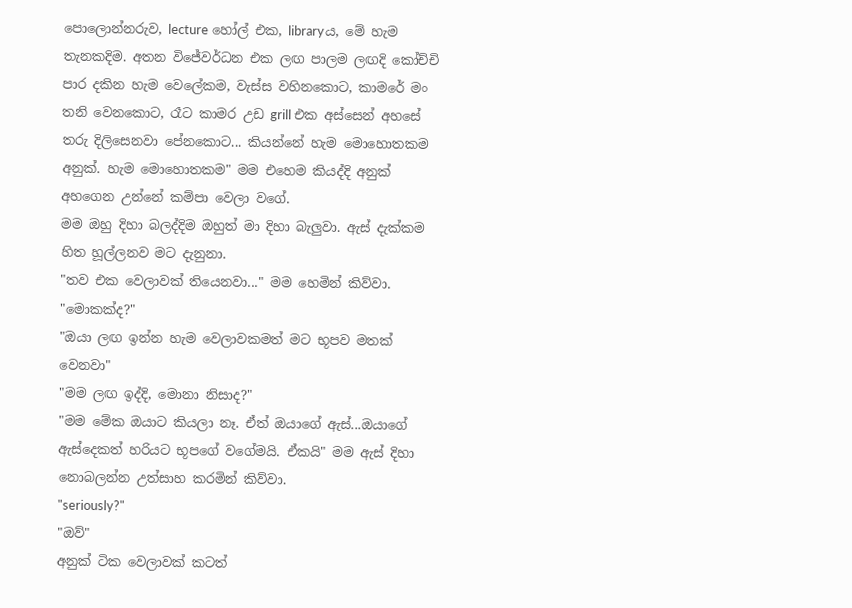පොලොන්නරුව, lecture හෝල් එක, libraryය, මේ හැම තැනකදිම. අතන විජේවර්ධන එක ලඟ පාලම ලඟදි කෝච්චි පාර දකින හැම වෙලේකම, වැස්ස වහිනකොට, කාමරේ මං තනි වෙනකොට, රෑට කාමර උඩ grill එක අස්සෙන් අහසේ තරු දිලිසෙනවා පේනකොට... කියන්නේ හැම මොහොතකම අනුක්. හැම මොහොතකම" මම එහෙම කියද්දි අනුක් අහගෙන උන්නේ කම්පා වෙලා වගේ.
මම ඔහු දිහා බලද්දිම ඔහුත් මා දිහා බැලුවා. ඇස් දැක්කම හිත හූල්ලනව මට දැනුනා.
"තව එක වෙලාවක් තියෙනවා..." මම හෙමින් කිව්වා.
"මොකක්ද?"
"ඔයා ලඟ ඉන්න හැම වෙලාවකමත් මට භූපව මතක් වෙනවා"
"මම ලඟ ඉද්දි, මොනා නිසාද?"
"මම මේක ඔයාට කියලා නෑ. ඒත් ඔයාගේ ඇස්...ඔයාගේ ඇස්දෙකත් හරියට භූපගේ වගේමයි. ඒකයි" මම ඇස් දිහා නොබලන්න උත්සාහ කරමින් කිව්වා.
"seriously?"
"ඔව්"
අනුක් ටික වෙලාවක් කටත්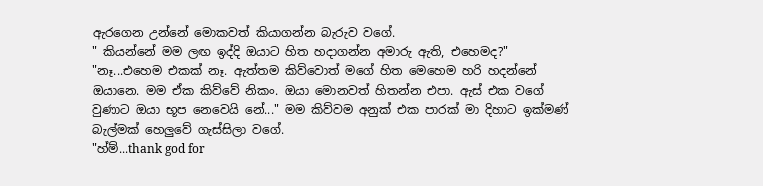ඇරගෙන උන්නේ මොකවත් කියාගන්න බැරුව වගේ.
" කියන්නේ මම ලඟ ඉද්දි ඔයාට හිත හදාගන්න අමාරු ඇති, එහෙමද?"
"නෑ...එහෙම එකක් නෑ. ඇත්තම කිව්වොත් මගේ හිත මෙහෙම හරි හදන්නේ ඔයානෙ. මම ඒක කිව්වේ නිකං. ඔයා මොනවත් හිතන්න එපා. ඇස් එක වගේ වුණාට ඔයා භූප නෙවෙයි නේ..." මම කිව්වම අනුක් එක පාරක් මා දිහාට ඉක්මණ් බැල්මක් හෙලුවේ ගැස්සිලා වගේ.
"හ්ම්...thank god for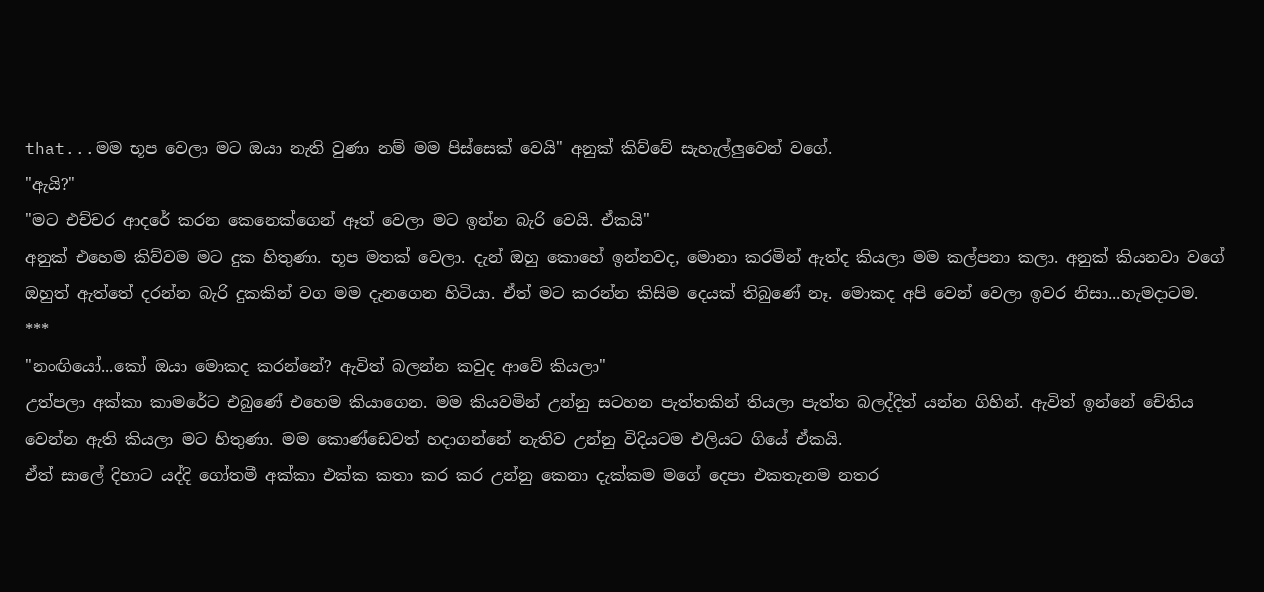that...මම භූප වෙලා මට ඔයා නැති වුණා නම් මම පිස්සෙක් වෙයි" අනුක් කිව්වේ සැහැල්ලුවෙන් වගේ.
"ඇයි?"
"මට එච්චර ආදරේ කරන කෙනෙක්ගෙන් ඈත් වෙලා මට ඉන්න බැරි වෙයි. ඒකයි"
අනුක් එහෙම කිව්වම මට දුක හිතුණා. භූප මතක් වෙලා. දැන් ඔහු කොහේ ඉන්නවද, මොනා කරමින් ඇත්ද කියලා මම කල්පනා කලා. අනුක් කියනවා වගේ ඔහුත් ඇත්තේ දරන්න බැරි දුකකින් වග මම දැනගෙන හිටියා. ඒත් මට කරන්න කිසිම දෙයක් තිබුණේ නෑ. මොකද අපි වෙන් වෙලා ඉවර නිසා...හැමදාටම.
***
"නංඟියෝ...කෝ ඔයා මොකද කරන්නේ? ඇවිත් බලන්න කවුද ආවේ කියලා"
උත්පලා අක්කා කාමරේට එබුණේ එහෙම කියාගෙන. මම කියවමින් උන්නු සටහන පැත්තකින් තියලා පැත්ත බලද්දිත් යන්න ගිහින්. ඇවිත් ඉන්නේ චේතිය වෙන්න ඇති කියලා මට හිතුණා. මම කොණ්ඩෙවත් හදාගන්නේ නැතිව උන්නු විදියටම එලියට ගියේ ඒකයි.
ඒත් සාලේ දිහාට යද්දි ගෝතමී අක්කා එක්ක කතා කර කර උන්නු කෙනා දැක්කම මගේ දෙපා එකතැනම නතර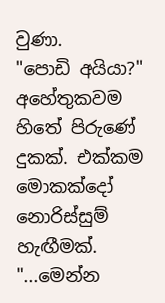වුණා.
"පොඩි අයියා?"
අහේතුකවම හිතේ පිරුණේ දුකක්. එක්කම මොකක්දෝ නොරිස්සුම් හැඟීමක්.
"...මෙන්න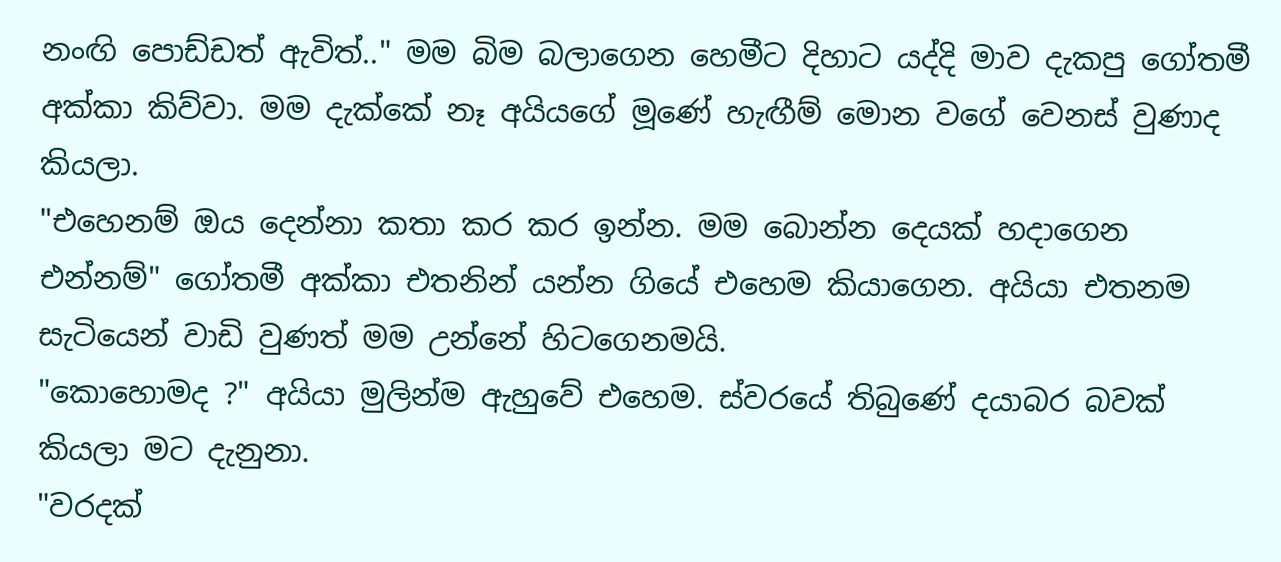නංඟි පොඩ්ඩත් ඇවිත්.." මම බිම බලාගෙන හෙමීට දිහාට යද්දි මාව දැකපු ගෝතමී අක්කා කිව්වා. මම දැක්කේ නෑ අයියගේ මූණේ හැඟීම් මොන වගේ වෙනස් වුණාද කියලා.
"එහෙනම් ඔය දෙන්නා කතා කර කර ඉන්න. මම බොන්න දෙයක් හදාගෙන එන්නම්" ගෝතමී අක්කා එතනින් යන්න ගියේ එහෙම කියාගෙන. අයියා එතනම සැටියෙන් වාඩි වුණත් මම උන්නේ හිටගෙනමයි.
"කොහොමද ?" අයියා මුලින්ම ඇහුවේ එහෙම. ස්වරයේ තිබුණේ දයාබර බවක් කියලා මට දැනුනා.
"වරදක්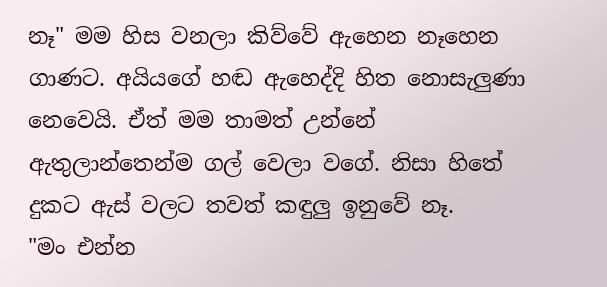නෑ" මම හිස වනලා කිව්වේ ඇහෙන නෑහෙන ගාණට. අයියගේ හඬ ඇහෙද්දි හිත නොසැලුණා නෙවෙයි. ඒත් මම තාමත් උන්නේ ඇතුලාන්තෙන්ම ගල් වෙලා වගේ. නිසා හිතේ දුකට ඇස් වලට තවත් කඳුලු ඉනුවේ නෑ.
"මං එන්න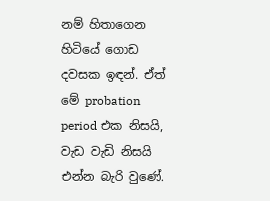නම් හිතාගෙන හිටියේ ගොඩ දවසක ඉඳන්. ඒත් මේ probation period එක නිසයි, වැඩ වැඩි නිසයි එන්න බැරි වුණේ.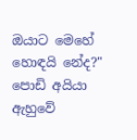ඔයාට මෙහේ හොඳයි නේද?"
පොඩි අයියා ඇහුවේ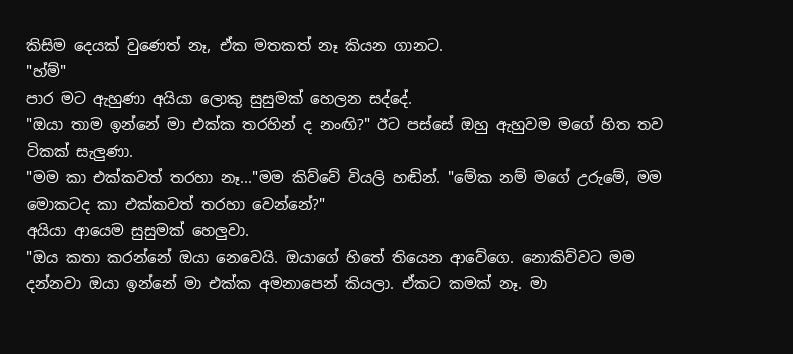කිසිම දෙයක් වුණෙත් නෑ, ඒක මතකත් නෑ කියන ගානට.
"හ්ම්"
පාර මට ඇහුණා අයියා ලොකු සුසුමක් හෙලන සද්දේ.
"ඔයා තාම ඉන්නේ මා එක්ක තරහින් ද නංඟි?" ඊට පස්සේ ඔහු ඇහුවම මගේ හිත තව ටිකක් සැලුණා.
"මම කා එක්කවත් තරහා නෑ..."මම කිව්වේ වියලි හඬින්. "මේක නම් මගේ උරුමේ, මම මොකටද කා එක්කවත් තරහා වෙන්නේ?"
අයියා ආයෙම සුසුමක් හෙලුවා.
"ඔය කතා කරන්නේ ඔයා නෙවෙයි. ඔයාගේ හිතේ තියෙන ආවේගෙ. නොකිව්වට මම දන්නවා ඔයා ඉන්නේ මා එක්ක අමනාපෙන් කියලා. ඒකට කමක් නෑ. මා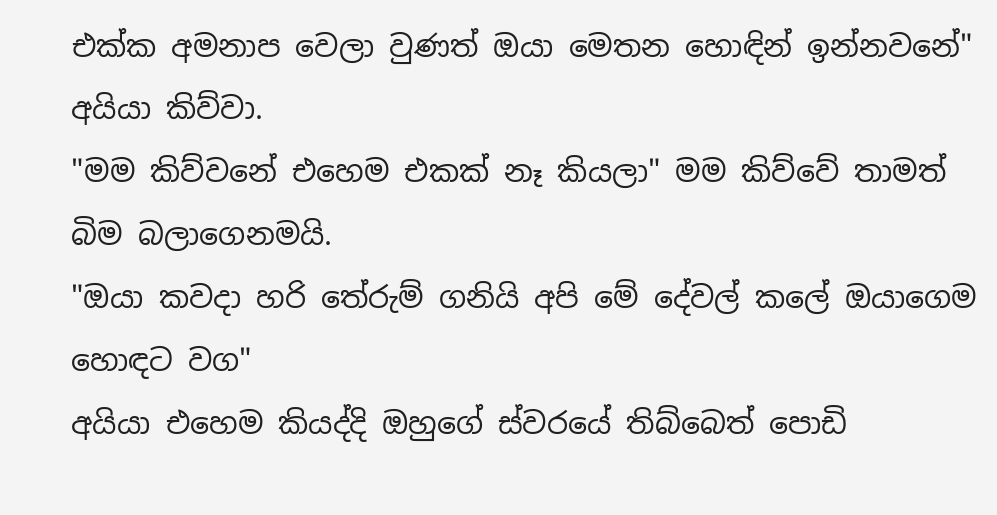එක්ක අමනාප වෙලා වුණත් ඔයා මෙතන හොඳින් ඉන්නවනේ" අයියා කිව්වා.
"මම කිව්වනේ එහෙම එකක් නෑ කියලා" මම කිව්වේ තාමත් බිම බලාගෙනමයි.
"ඔයා කවදා හරි තේරුම් ගනියි අපි මේ දේවල් කලේ ඔයාගෙම හොඳට වග"
අයියා එහෙම කියද්දි ඔහුගේ ස්වරයේ තිබ්බෙත් පොඩි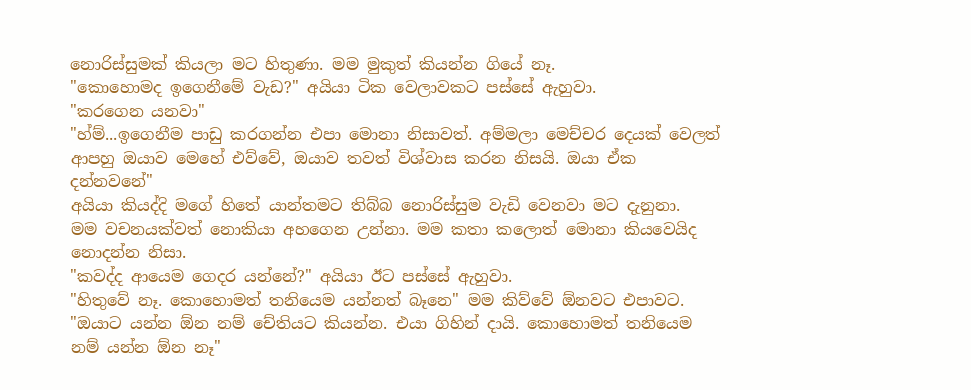නොරිස්සුමක් කියලා මට හිතුණා. මම මුකුත් කියන්න ගියේ නෑ.
"කොහොමද ඉගෙනීමේ වැඩ?" අයියා ටික වෙලාවකට පස්සේ ඇහුවා.
"කරගෙන යනවා"
"හ්ම්...ඉගෙනීම පාඩු කරගන්න එපා මොනා නිසාවත්. අම්මලා මෙච්චර දෙයක් වෙලත් ආපහු ඔයාව මෙහේ එව්වේ, ඔයාව තවත් විශ්වාස කරන නිසයි. ඔයා ඒක දන්නවනේ"
අයියා කියද්දි මගේ හිතේ යාන්තමට තිබ්බ නොරිස්සුම වැඩි වෙනවා මට දැනුනා.
මම වචනයක්වත් නොකියා අහගෙන උන්නා. මම කතා කලොත් මොනා කියවෙයිද නොදන්න නිසා.
"කවද්ද ආයෙම ගෙදර යන්නේ?" අයියා ඊට පස්සේ ඇහුවා.
"හිතුවේ නෑ. කොහොමත් තනියෙම යන්නත් බෑනෙ" මම කිව්වේ ඕනවට එපාවට.
"ඔයාට යන්න ඕන නම් චේතියට කියන්න. එයා ගිහින් දායි. කොහොමත් තනියෙම නම් යන්න ඕන නෑ"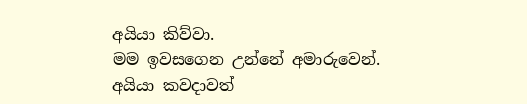අයියා කිව්වා.
මම ඉවසගෙන උන්නේ අමාරුවෙන්. අයියා කවදාවත්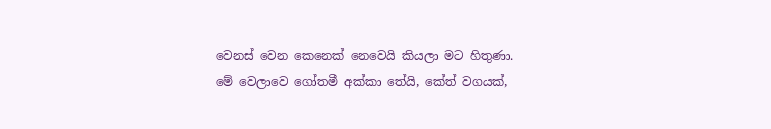වෙනස් වෙන කෙනෙක් නෙවෙයි කියලා මට හිතුණා.
මේ වෙලාවෙ ගෝතමී අක්කා තේයි, කේත් වගයක්,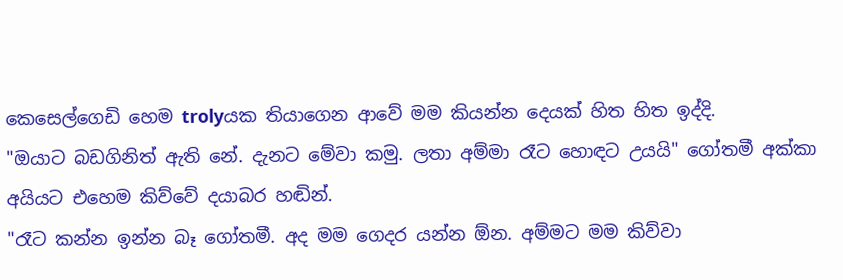කෙසෙල්ගෙඩි හෙම trolyයක තියාගෙන ආවේ මම කියන්න දෙයක් හිත හිත ඉද්දි.
"ඔයාට බඩගිනිත් ඇති නේ. දැනට මේවා කමු. ලතා අම්මා රෑට හොඳට උයයි" ගෝතමී අක්කා අයියට එහෙම කිව්වේ දයාබර හඬින්.
"රෑට කන්න ඉන්න බෑ ගෝතමී. අද මම ගෙදර යන්න ඕන. අම්මට මම කිව්වා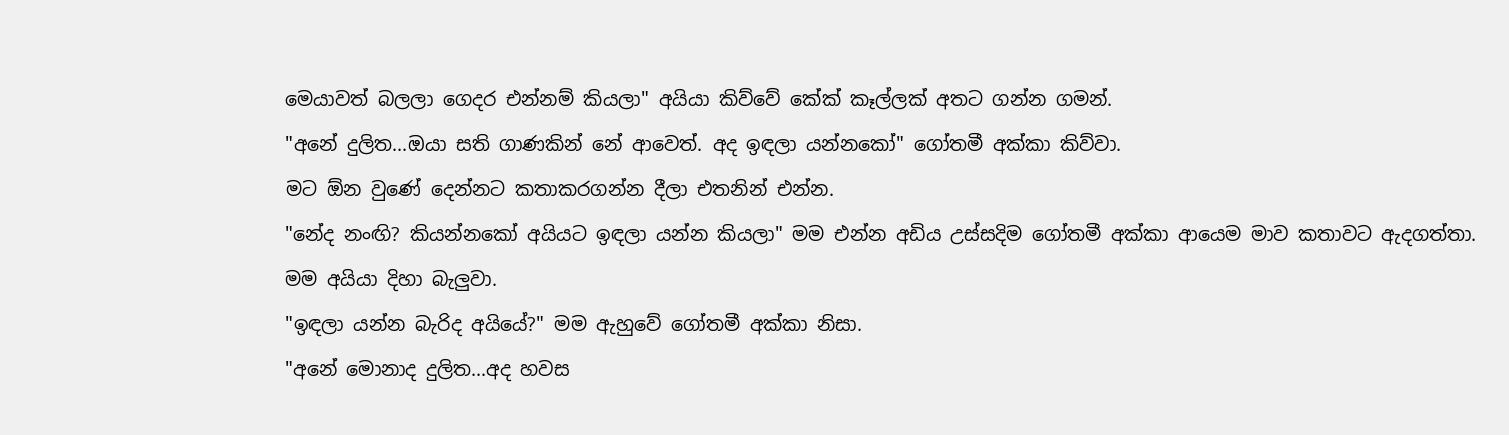මෙයාවත් බලලා ගෙදර එන්නම් කියලා" අයියා කිව්වේ කේක් කෑල්ලක් අතට ගන්න ගමන්.
"අනේ දුලිත...ඔයා සති ගාණකින් නේ ආවෙත්. අද ඉඳලා යන්නකෝ" ගෝතමී අක්කා කිව්වා.
මට ඕන වුණේ දෙන්නට කතාකරගන්න දීලා එතනින් එන්න.
"නේද නංඟි? කියන්නකෝ අයියට ඉඳලා යන්න කියලා" මම එන්න අඩිය උස්සදිම ගෝතමී අක්කා ආයෙම මාව කතාවට ඇදගත්තා.
මම අයියා දිහා බැලුවා.
"ඉඳලා යන්න බැරිද අයියේ?" මම ඇහුවේ ගෝතමී අක්කා නිසා.
"අනේ මොනාද දුලිත...අද හවස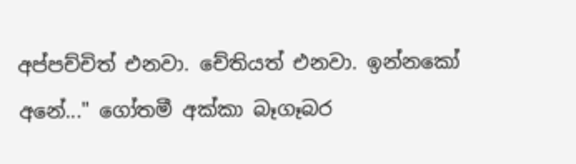අප්පච්චිත් එනවා. චේතියත් එනවා. ඉන්නකෝ අනේ..." ගෝතමී අක්කා බෑගෑබර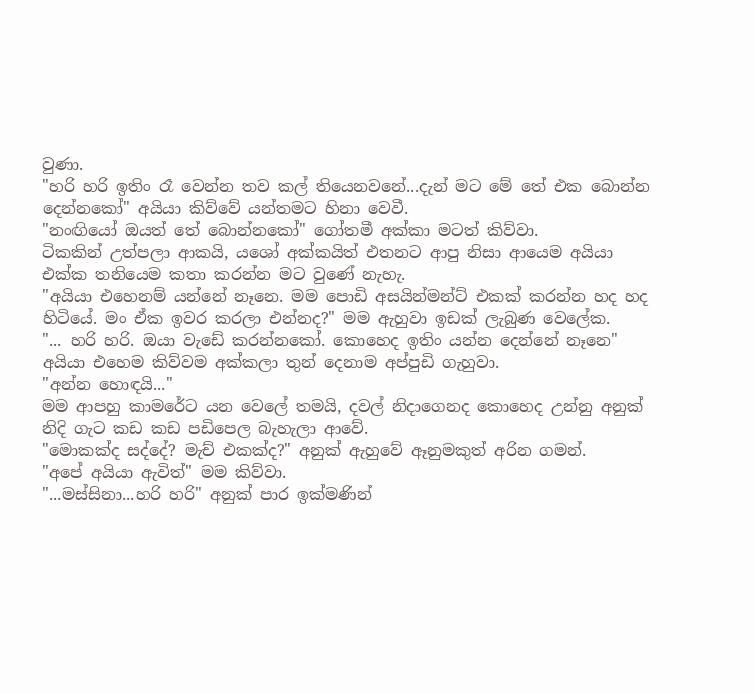වුණා.
"හරි හරි ඉතිං රෑ වෙන්න තව කල් තියෙනවනේ...දැන් මට මේ තේ එක බොන්න දෙන්නකෝ" අයියා කිව්වේ යන්තමට හිනා වෙවී.
"නංඟියෝ ඔයත් තේ බොන්නකෝ" ගෝතමී අක්කා මටත් කිව්වා.
ටිකකින් උත්පලා ආකයි, යශෝ අක්කයිත් එතනට ආපු නිසා ආයෙම අයියා එක්ක තනියෙම කතා කරන්න මට වුණේ නැහැ.
"අයියා එහෙනම් යන්නේ නෑනෙ. මම පොඩි අසයින්මන්ට් එකක් කරන්න හද හද හිටියේ. මං ඒක ඉවර කරලා එන්නද?" මම ඇහුවා ඉඩක් ලැබුණ වෙලේක.
"... හරි හරි. ඔයා වැඩේ කරන්නකෝ. කොහෙද ඉතිං යන්න දෙන්නේ නෑනෙ" අයියා එහෙම කිව්වම අක්කලා තුන් දෙනාම අප්පුඩි ගැහුවා.
"අන්න හොඳයි..."
මම ආපහු කාමරේට යන වෙලේ තමයි, දවල් නිදාගෙනද කොහෙද උන්නු අනුක් නිදි ගැට කඩ කඩ පඩිපෙල බැහැලා ආවේ.
"මොකක්ද සද්දේ? මැච් එකක්ද?" අනුක් ඇහුවේ ඈනුමකුත් අරින ගමන්.
"අපේ අයියා ඇවිත්" මම කිව්වා.
"...මස්සිනා...හරි හරි" අනුක් පාර ඉක්මණින්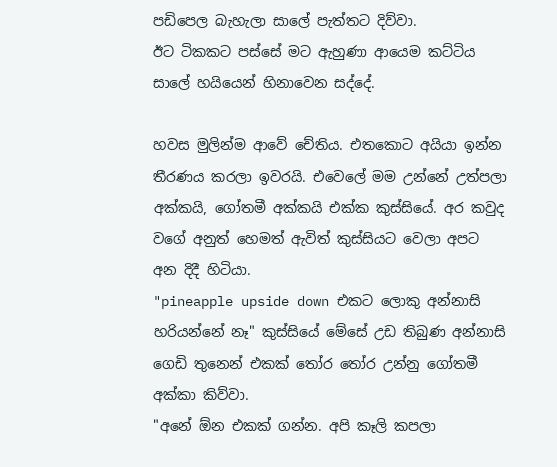පඩිපෙල බැහැලා සාලේ පැත්තට දිව්වා.
ඊට ටිකකට පස්සේ මට ඇහුණා ආයෙම කට්ටිය සාලේ හයියෙන් හිනාවෙන සද්දේ.

හවස මුලින්ම ආවේ චේතිය. එතකොට අයියා ඉන්න තීරණය කරලා ඉවරයි. එවෙලේ මම උන්නේ උත්පලා අක්කයි, ගෝතමී අක්කයි එක්ක කුස්සියේ. අර කවුද වගේ අනුත් හෙමත් ඇවිත් කුස්සියට වෙලා අපට අන දිදී හිටියා.
"pineapple upside down එකට ලොකු අන්නාසි හරියන්නේ නෑ" කුස්සියේ මේසේ උඩ තිබුණ අන්නාසි ගෙඩි තුනෙන් එකක් තෝර තෝර උන්නු ගෝතමී අක්කා කිව්වා.
"අනේ ඕන එකක් ගන්න. අපි කෑලි කපලා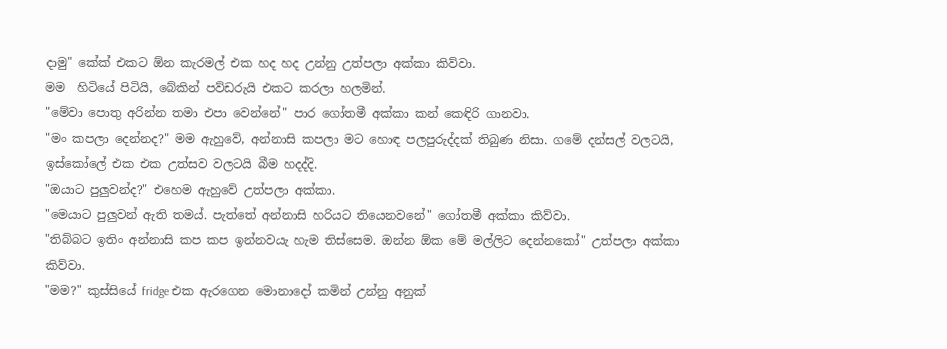දාමු" කේක් එකට ඕන කැරමල් එක හද හද උන්නු උත්පලා අක්කා කිව්වා.
මම  හිටියේ පිටියි, බේකින් පව්ඩරුයි එකට කරලා හලමින්.
"මේවා පොතු අරින්න තමා එපා වෙන්නේ" පාර ගෝතමී අක්කා කන් කෙඳිරි ගානවා.
"මං කපලා දෙන්නද?" මම ඇහුවේ, අන්නාසි කපලා මට හොඳ පලපුරුද්දක් තිබුණ නිසා. ගමේ දන්සල් වලටයි, ඉස්කෝලේ එක එක උත්සව වලටයි බීම හදද්දි.
"ඔයාට පුලුවන්ද?" එහෙම ඇහුවේ උත්පලා අක්කා.
"මෙයාට පුලුවන් ඇති තමය්. පැත්තේ අන්නාසි හරියට තියෙනවනේ" ගෝතමී අක්කා කිව්වා.
"තිබ්බට ඉතිං අන්නාසි කප කප ඉන්නවයැ හැම තිස්සෙම. ඔන්න ඕක මේ මල්ලිට දෙන්නකෝ" උත්පලා අක්කා කිව්වා.
"මම?" කුස්සියේ fridge එක ඇරගෙන මොනාදෝ කමින් උන්නු අනුක්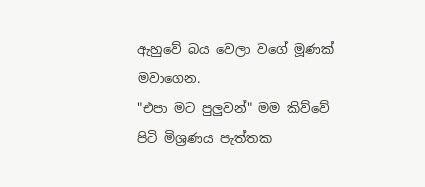ඇහුවේ බය වෙලා වගේ මූණක් මවාගෙන.
"එපා මට පුලුවන්" මම කිව්වේ පිටි මිශ්‍රණය පැත්තක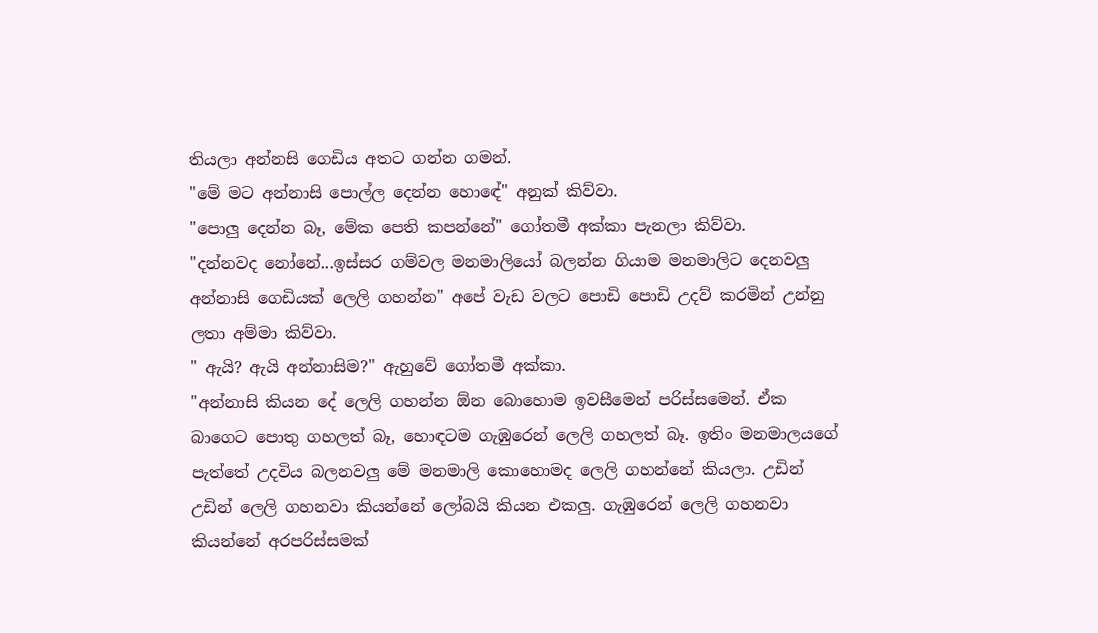තියලා අන්නසි ගෙඩිය අතට ගන්න ගමන්.
"මේ මට අන්නාසි පොල්ල දෙන්න හොඳේ" අනුක් කිව්වා.
"පොලු දෙන්න බෑ, මේක පෙති කපන්නේ" ගෝතමී අක්කා පැනලා කිව්වා.
"දන්නවද නෝනේ...ඉස්සර ගම්වල මනමාලියෝ බලන්න ගියාම මනමාලිට දෙනවලු අන්නාසි ගෙඩියක් ලෙලි ගහන්න" අපේ වැඩ වලට පොඩි පොඩි උදව් කරමින් උන්නු ලතා අම්මා කිව්වා.
" ඇයි? ඇයි අන්නාසිම?" ඇහුවේ ගෝතමී අක්කා.
"අන්නාසි කියන දේ ලෙලි ගහන්න ඕන බොහොම ඉවසීමෙන් පරිස්සමෙන්. ඒක බාගෙට පොතු ගහලත් බෑ, හොඳටම ගැඹුරෙන් ලෙලි ගහලත් බෑ. ඉතිං මනමාලයගේ පැත්තේ උදවිය බලනවලු මේ මනමාලි කොහොමද ලෙලි ගහන්නේ කියලා. උඩින් උඩින් ලෙලි ගහනවා කියන්නේ ලෝබයි කියන එකලු. ගැඹුරෙන් ලෙලි ගහනවා කියන්නේ අරපරිස්සමක්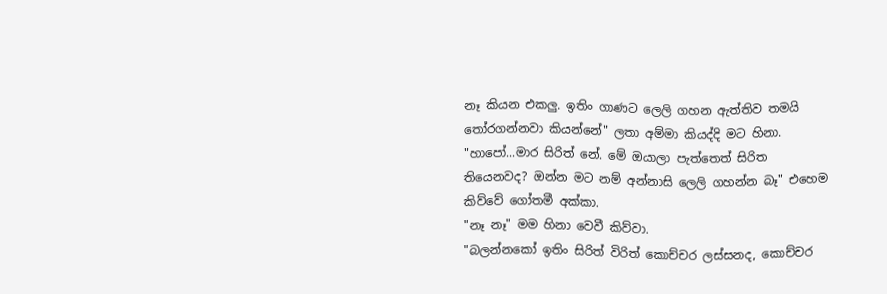නෑ කියන එකලු. ඉතිං ගාණට ලෙලි ගහන ඇත්තිව තමයි තෝරගන්නවා කියන්නේ" ලතා අම්මා කියද්දි මට හිනා.
"හාපෝ...මාර සිරිත් නේ. මේ ඔයාලා පැත්තෙත් සිරිත තියෙනවද? ඔන්න මට නම් අන්නාසි ලෙලි ගහන්න බෑ" එහෙම කිව්වේ ගෝතමී අක්කා.
"නෑ නෑ" මම හිනා වෙවී කිව්වා.
"බලන්නකෝ ඉතිං සිරිත් විරිත් කොච්චර ලස්සනද, කොච්චර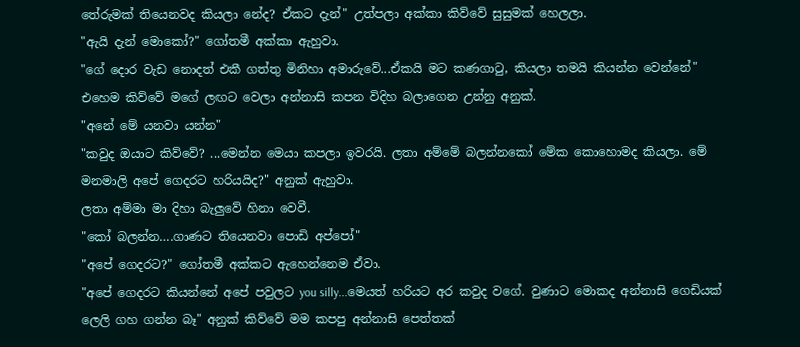තේරුමක් තියෙනවද කියලා නේද? ඒකට දැන්" උත්පලා අක්කා කිව්වේ සුසුමක් හෙලලා.
"ඇයි දැන් මොකෝ?" ගෝතමී අක්කා ඇහුවා.
"ගේ දොර වැඩ නොදත් එකී ගත්තු මිනිහා අමාරුවේ...ඒකයි මට කණගාටු, කියලා තමයි කියන්න වෙන්නේ" එහෙම කිව්වේ මගේ ලඟට වෙලා අන්නාසි කපන විදිහ බලාගෙන උන්නු අනුක්.
"අනේ මේ යනවා යන්න"
"කවුද ඔයාට කිව්වේ? ...මෙන්න මෙයා කපලා ඉවරයි. ලතා අම්මේ බලන්නකෝ මේක කොහොමද කියලා. මේ මනමාලි අපේ ගෙදරට හරියයිද?" අනුක් ඇහුවා.
ලතා අම්මා මා දිහා බැලුවේ හිනා වෙවී.
"කෝ බලන්න….ගාණට තියෙනවා පොඩි අප්පෝ"
"අපේ ගෙදරට?" ගෝතමී අක්කට ඇහෙන්නෙම ඒවා.
"අපේ ගෙදරට කියන්නේ අපේ පවුලට you silly...මෙයත් හරියට අර කවුද වගේ. වුණාට මොකද අන්නාසි ගෙඩියක් ලෙලි ගහ ගන්න බෑ" අනුක් කිව්වේ මම කපපු අන්නාසි පෙත්තක්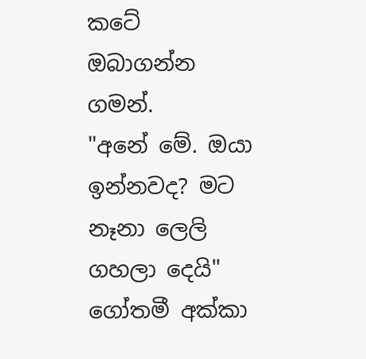කටේ ඔබාගන්න ගමන්.
"අනේ මේ. ඔයා ඉන්නවද? මට නෑනා ලෙලි ගහලා දෙයි" ගෝතමී අක්කා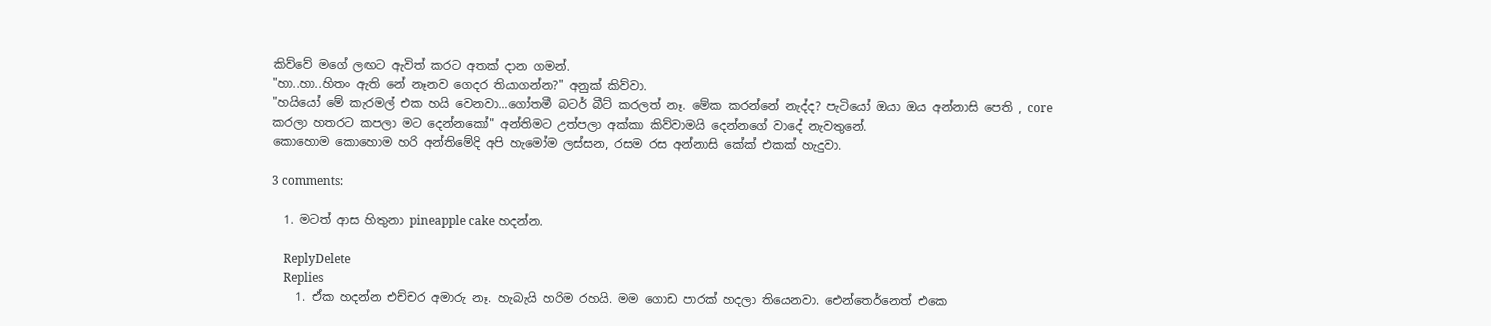කිව්වේ මගේ ලඟට ඇවිත් කරට අතක් දාන ගමන්.
"හා..හා..හිතං ඇති නේ නෑනව ගෙදර තියාගන්න?" අනුක් කිව්වා.
"හයියෝ මේ කැරමල් එක හයි වෙනවා...ගෝතමී බටර් බීට් කරලත් නෑ. මේක කරන්නේ නැද්ද? පැටියෝ ඔයා ඔය අන්නාසි පෙති , core කරලා හතරට කපලා මට දෙන්නකෝ" අන්තිමට උත්පලා අක්කා කිව්වාමයි දෙන්නගේ වාදේ නැවතුනේ.
කොහොම කොහොම හරි අන්තිමේදි අපි හැමෝම ලස්සන, රසම රස අන්නාසි කේක් එකක් හැදුවා.

3 comments:

  1. මටත් ආස හිතුනා pineapple cake හදන්න.

    ReplyDelete
    Replies
    1. ඒක හදන්න එච්චර අමාරු නෑ. හැබැයි හරිම රහයි. මම ගොඩ පාරක් හදලා තියෙනවා. ඓන්තෙර්නෙත් එකෙ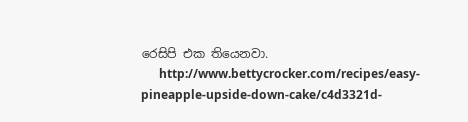රෙසිපි එක තියෙනවා.
      http://www.bettycrocker.com/recipes/easy-pineapple-upside-down-cake/c4d3321d-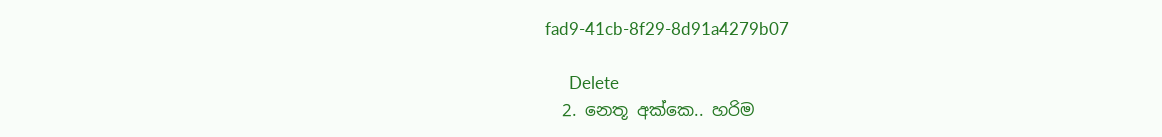fad9-41cb-8f29-8d91a4279b07

      Delete
  2. නෙතූ අක්කෙ.. හරිම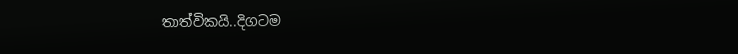තාත්විකයි..දිගටම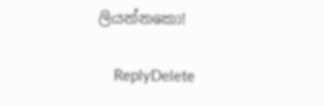ලියන්නකො!

    ReplyDelete